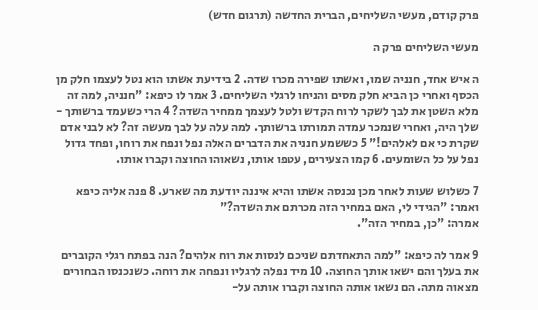פרק קודם, מעשי השליחים, הברית החדשה (תרגום חדש)

מעשי השליחים פרק ה

ה איש אחד, חנניה שמו, ואשתו שפירה מכרו שדה. 2 בידיעת אשתו הוא נטל לעצמו חלק מן הכסף ואחרי כן הביא חלק מסים והניחו לרגלי השליחים. 3 אמר לו כיפא: "חנניה, למה זה מלא השטן את לבך לשקר לרוח הקדש ולטל לעצמך ממחיר השדה? 4 הרי כשעמד ברשותך - שלך היה, ואחרי שנמכר עמדה תמורתו ברשותך. למה עלה על לבך מעשה זה? לא לבני אדם שקרת כי אם לאלהים!" 5 כששמע חנניה את הדברים האלה נפל ונפח את רוחו, ופחד גדול נפל על כל השומעים. 6 קמו הצעירים, עטפו אותו, נשאוהו החוצה וקברו אותו.

7 כשלוש שעות לאחר מכן נכנסה אשתו והיא איננה יודעת מה שארע. 8 פנה אליה כיפא ואמר: "הגידי לי, האם במחיר הזה מכרתם את השדה?"
אמרה: "כן, במחיר הזה".

9 אמר לה כיפא: "למה התאחדתם שניכם לנסות את רוח אלהים? הנה בפתח רגלי הקוברים את בעלך והם ישאו אותך החוצה. 10 מיד נפלה לרגליו ונפחה את רוחה. כשנכנסו הבחורים מצאוה מתה. הם נשאו אותה החוצה וקברו אותה על-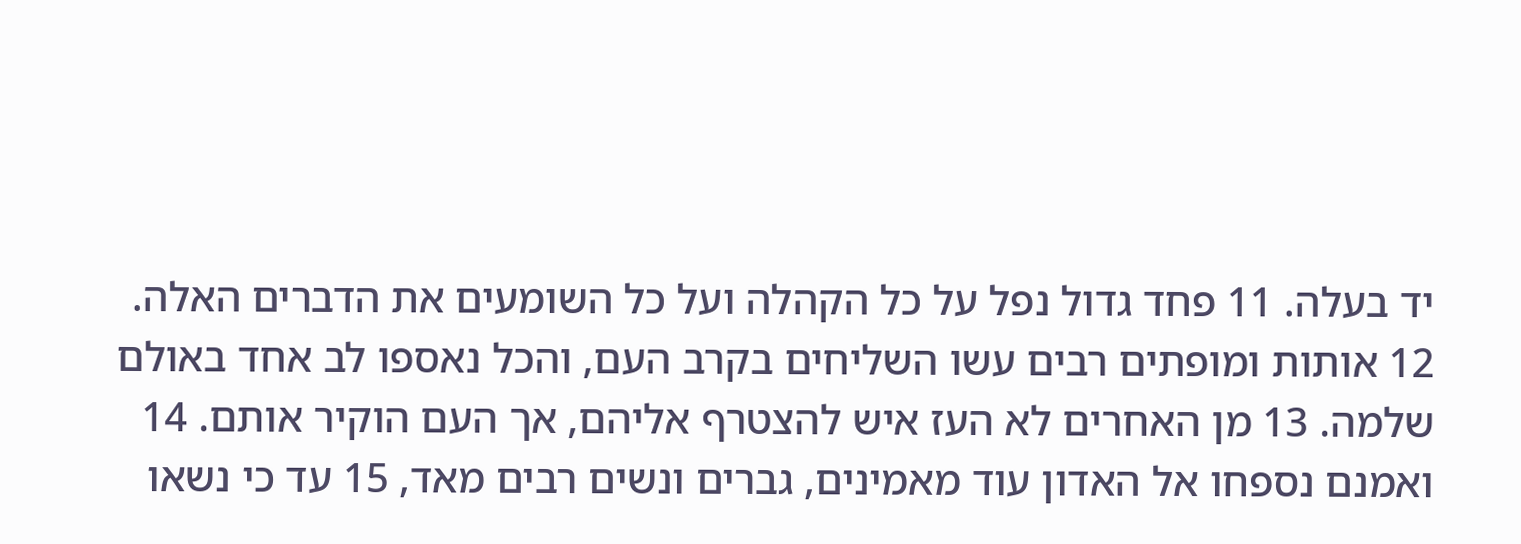יד בעלה. 11 פחד גדול נפל על כל הקהלה ועל כל השומעים את הדברים האלה. 12 אותות ומופתים רבים עשו השליחים בקרב העם, והכל נאספו לב אחד באולם שלמה. 13 מן האחרים לא העז איש להצטרף אליהם, אך העם הוקיר אותם. 14 ואמנם נספחו אל האדון עוד מאמינים, גברים ונשים רבים מאד, 15 עד כי נשאו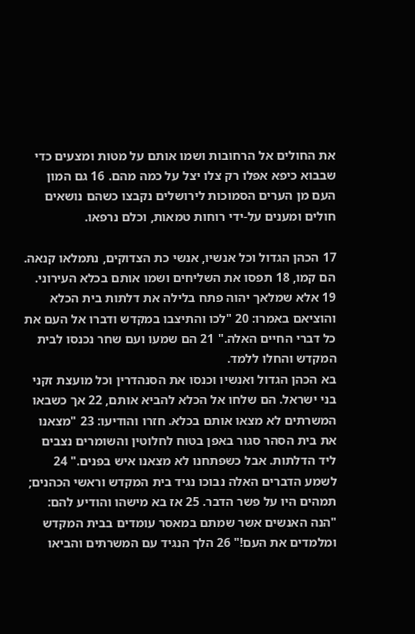את החולים אל הרחובות ושמו אותם על מטות ומצעים כדי שבבוא כיפא אפלו רק צלו יצל על כמה מהם. 16 גם המון העם מן הערים הסמוכות לירושלים נקבצו כשהם נושאים חולים ומענים על-ידי רוחות טמאות, וכלם נרפאו.

17 הכהן הגדול וכל אנשיו, אנשי כת הצדוקים, נתמלאו קנאה. הם קמו, 18 תפסו את השליחים ושמו אותם בכלא העירוני. 19 אלא שמלאך יהוה פתח בלילה את דלתות בית הכלא והוציאם באמרו: 20 "לכו והתיצבו במקדש ודברו אל העם את כל דברי החיים האלה." 21 הם שמעו ועם שחר נכנסו לבית המקדש והחלו ללמד.
בא הכהן הגדול ואנשיו וכנסו את הסנהדרין וכל מועצת זקני בני ישראל. הם שלחו אל הכלא להביא אותם, 22 אך כשבאו המשרתים לא מצאו אותם בכלא. חזרו והודיעו: 23 "מצאנו את בית הסהר סגור באפן בטוח לחלוטין והשומרים נצבים ליד הדלתות. אבל כשפתחנו לא מצאנו איש בפנים." 24 לשמע הדברים האלה נבוכו נגיד בית המקדש וראשי הכהנים; תמהים היו על פשר הדבר. 25 אז בא מישהו והודיע להם: "הנה האנשים אשר שמתם במאסר עומדים בבית המקדש ומלמדים את העם!" 26 הלך הנגיד עם המשרתים והביאו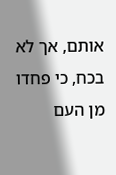אותם, אך לא בכח, כי פחדו מן העם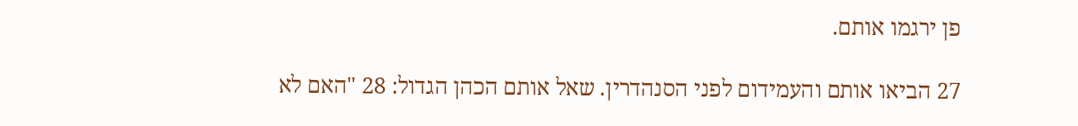פן ירגמו אותם.

27 הביאו אותם והעמידום לפני הסנהדרין. שאל אותם הכהן הגדול: 28 "האם לא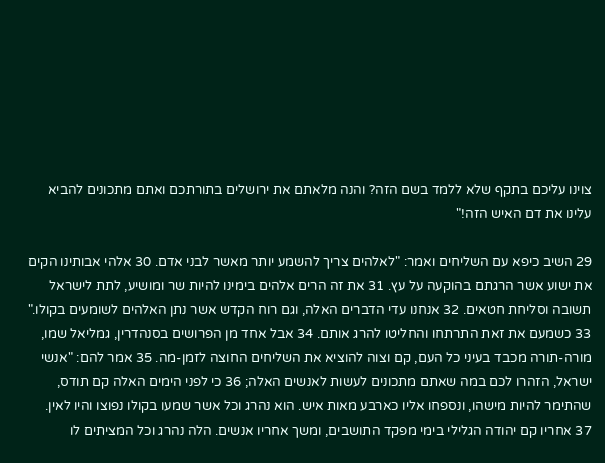צוינו עליכם בתקף שלא ללמד בשם הזה? והנה מלאתם את ירושלים בתורתכם ואתם מתכונים להביא עלינו את דם האיש הזה!"

29 השיב כיפא עם השליחים ואמר: "לאלהים צריך להשמע יותר מאשר לבני אדם. 30 אלהי אבותינו הקים את ישוע אשר הרגתם בהוקעה על עץ. 31 את זה הרים אלהים בימינו להיות שר ומושיע, לתת לישראל תשובה וסליחת חטאים. 32 אנחנו עדי הדברים האלה, וגם רוח הקדש אשר נתן האלהים לשומעים בקולו." 33 כשמעם את זאת התרתחו והחליטו להרג אותם. 34 אבל אחד מן הפרושים בסנהדרין, גמליאל שמו, מורה-תורה מכבד בעיני כל העם, קם וצוה להוציא את השליחים החוצה לזמן-מה. 35 אמר להם: "אנשי ישראל, הזהרו לכם במה שאתם מתכונים לעשות לאנשים האלה; 36 כי לפני הימים האלה קם תודס, שהתימר להיות מישהו, ונספחו אליו כארבע מאות איש. הוא נהרג וכל אשר שמעו בקולו נפוצו והיו לאין. 37 אחריו קם יהודה הגלילי בימי מפקד התושבים, ומשך אחריו אנשים. הלה נהרג וכל המציתים לו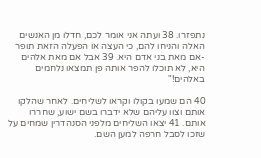נתפזרו. 38 ועתה אני אומר לכם, חדלו מן האנשים האלה והניחו להם, כי העצה או הפעלה הזאת תופר -אם מאת בני אדם היא. 39 אבל אם מאת אלהים היא, לא תוכלו להפר אותה פן תמצאו נלחמים באלהים!"

40 הם שמעו בקולו וקראו לשליחים. לאחר שהלקו אותם וצוו עליהם שלא ידברו בשם ישוע, שחררו אותם. 41 יצאו השליחים מלפני הסנהדרין שמחים על שזכו לסבל חרפה למען השם.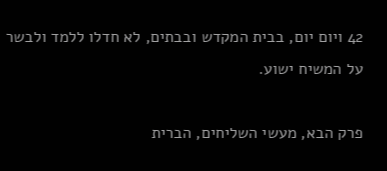42 ויום יום, בבית המקדש ובבתים, לא חדלו ללמד ולבשר על המשיח ישוע.

פרק הבא, מעשי השליחים, הברית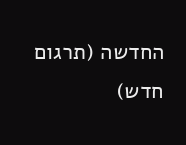החדשה (תרגום חדש)